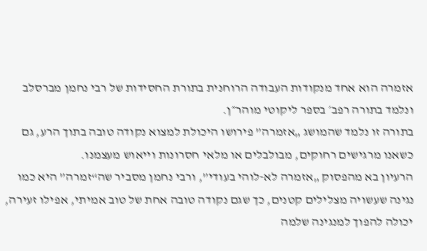אזמרה הוא אחד מנקודות העבודה הרוחנית בתורת החסידות של רבי נחמן מברסלב ונלמד בתורה רפב׳ בספר ליקוטי מוהר״ן.
בתורה זו נלמד שהמושג „אזמרה” פירושו היכולת למצוא נקודה טובה בתוך הרע, גם כשאנו מרגישים רחוקים, מבולבלים או מלאי חסרונות וייאוש מעצמנו.
הרעיון בא מהפסוק „אזמרה לא-לוהי בעודי”, ורבי נחמן מסביר שה“זמרה” היא כמו נגינה שעשויה מצלילים קטנים, כך שגם נקודה טובה אחת של טוב אמיתי, אפילו זעירה, יכולה להפוך למנגינה שלמה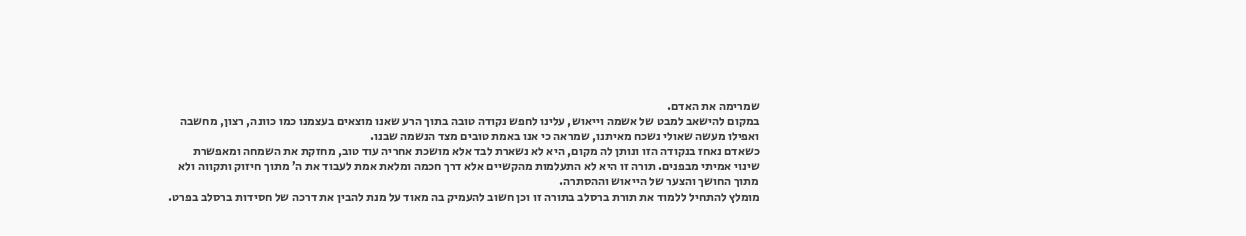שמרימה את האדם.
במקום להישאב למבט של אשמה וייאוש, עלינו לחפש נקודה טובה בתוך הרע שאנו מוצאים בעצמנו כמו כוונה, רצון, מחשבה ואפילו מעשה שאולי נשכח מאיתנו, שמראה כי אנו באמת טובים מצד הנשמה שבנו.
כשאדם נאחז בנקודה הזו ונותן לה מקום, היא לא נשארת לבד אלא מושכת אחריה עוד טוב, מחזקת את השמחה ומאפשרת שינוי אמיתי מבפנים. תורה זו היא לא התעלמות מהקשיים אלא דרך חכמה ומלאת אמת לעבוד את ה’ מתוך חיזוק ותקווה ולא מתוך החושך והצער של הייאוש וההסתרה.
מומלץ להתחיל ללמוד את תורת ברסלב בתורה זו וכן חשוב להעמיק בה מאוד על מנת להבין את דרכה של חסידות ברסלב בפרט.